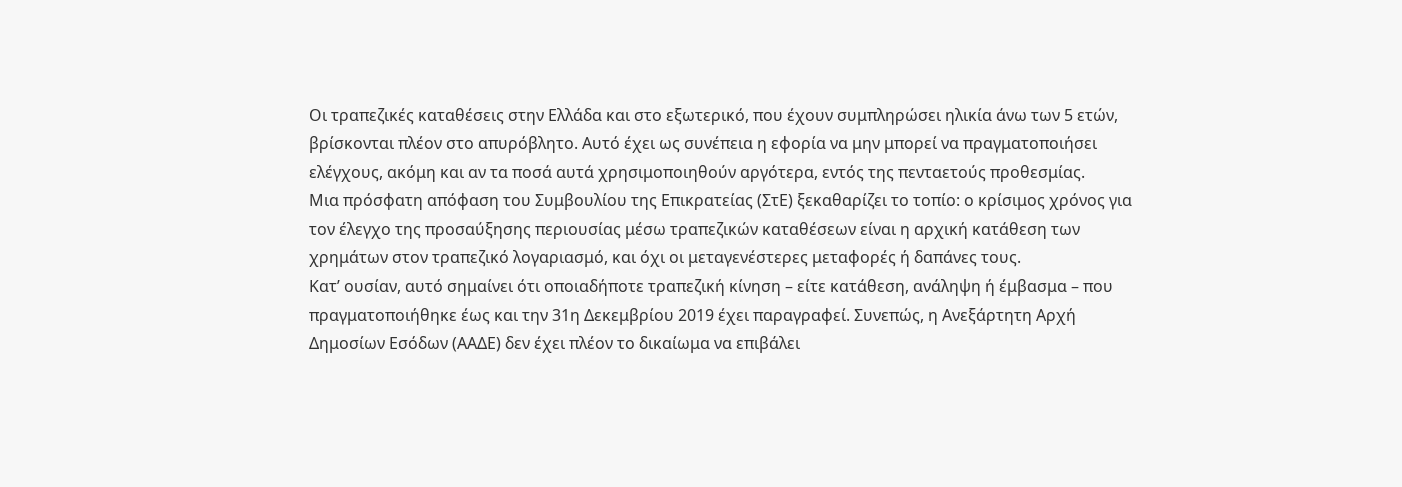Οι τραπεζικές καταθέσεις στην Ελλάδα και στο εξωτερικό, που έχουν συμπληρώσει ηλικία άνω των 5 ετών, βρίσκονται πλέον στο απυρόβλητο. Αυτό έχει ως συνέπεια η εφορία να μην μπορεί να πραγματοποιήσει ελέγχους, ακόμη και αν τα ποσά αυτά χρησιμοποιηθούν αργότερα, εντός της πενταετούς προθεσμίας.
Μια πρόσφατη απόφαση του Συμβουλίου της Επικρατείας (ΣτΕ) ξεκαθαρίζει το τοπίο: ο κρίσιμος χρόνος για τον έλεγχο της προσαύξησης περιουσίας μέσω τραπεζικών καταθέσεων είναι η αρχική κατάθεση των χρημάτων στον τραπεζικό λογαριασμό, και όχι οι μεταγενέστερες μεταφορές ή δαπάνες τους.
Κατ’ ουσίαν, αυτό σημαίνει ότι οποιαδήποτε τραπεζική κίνηση – είτε κατάθεση, ανάληψη ή έμβασμα – που πραγματοποιήθηκε έως και την 31η Δεκεμβρίου 2019 έχει παραγραφεί. Συνεπώς, η Ανεξάρτητη Αρχή Δημοσίων Εσόδων (ΑΑΔΕ) δεν έχει πλέον το δικαίωμα να επιβάλει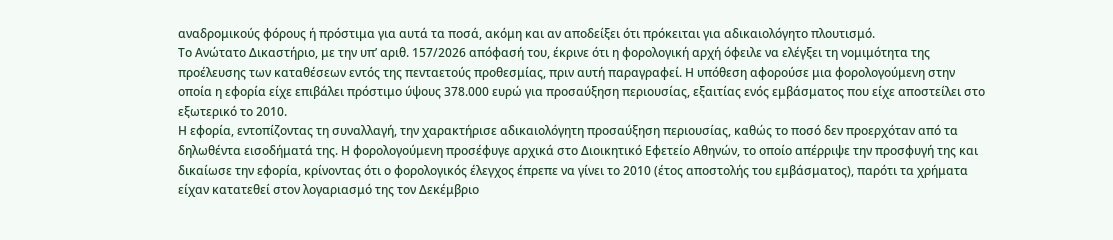αναδρομικούς φόρους ή πρόστιμα για αυτά τα ποσά, ακόμη και αν αποδείξει ότι πρόκειται για αδικαιολόγητο πλουτισμό.
Το Ανώτατο Δικαστήριο, με την υπ’ αριθ. 157/2026 απόφασή του, έκρινε ότι η φορολογική αρχή όφειλε να ελέγξει τη νομιμότητα της προέλευσης των καταθέσεων εντός της πενταετούς προθεσμίας, πριν αυτή παραγραφεί. Η υπόθεση αφορούσε μια φορολογούμενη στην οποία η εφορία είχε επιβάλει πρόστιμο ύψους 378.000 ευρώ για προσαύξηση περιουσίας, εξαιτίας ενός εμβάσματος που είχε αποστείλει στο εξωτερικό το 2010.
Η εφορία, εντοπίζοντας τη συναλλαγή, την χαρακτήρισε αδικαιολόγητη προσαύξηση περιουσίας, καθώς το ποσό δεν προερχόταν από τα δηλωθέντα εισοδήματά της. Η φορολογούμενη προσέφυγε αρχικά στο Διοικητικό Εφετείο Αθηνών, το οποίο απέρριψε την προσφυγή της και δικαίωσε την εφορία, κρίνοντας ότι ο φορολογικός έλεγχος έπρεπε να γίνει το 2010 (έτος αποστολής του εμβάσματος), παρότι τα χρήματα είχαν κατατεθεί στον λογαριασμό της τον Δεκέμβριο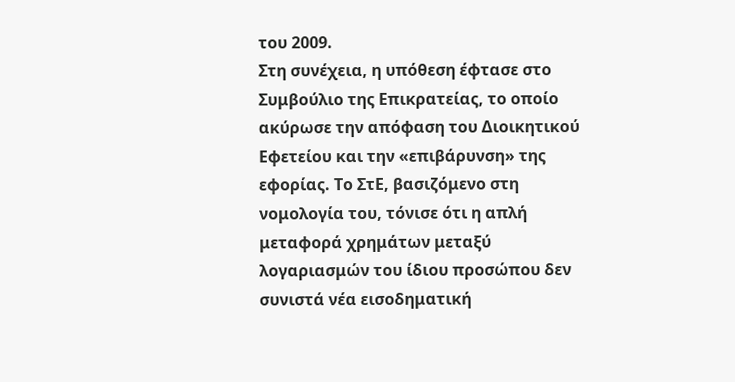του 2009.
Στη συνέχεια, η υπόθεση έφτασε στο Συμβούλιο της Επικρατείας, το οποίο ακύρωσε την απόφαση του Διοικητικού Εφετείου και την «επιβάρυνση» της εφορίας. Το ΣτΕ, βασιζόμενο στη νομολογία του, τόνισε ότι η απλή μεταφορά χρημάτων μεταξύ λογαριασμών του ίδιου προσώπου δεν συνιστά νέα εισοδηματική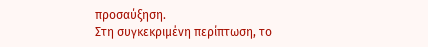προσαύξηση.
Στη συγκεκριμένη περίπτωση, το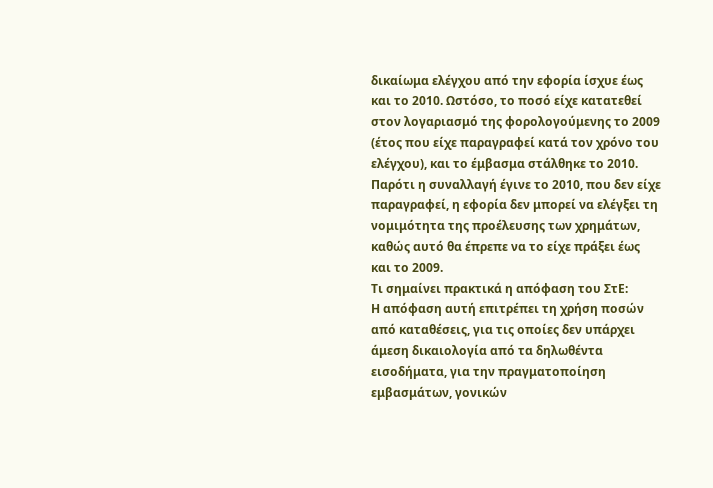δικαίωμα ελέγχου από την εφορία ίσχυε έως και το 2010. Ωστόσο, το ποσό είχε κατατεθεί στον λογαριασμό της φορολογούμενης το 2009 (έτος που είχε παραγραφεί κατά τον χρόνο του ελέγχου), και το έμβασμα στάλθηκε το 2010. Παρότι η συναλλαγή έγινε το 2010, που δεν είχε παραγραφεί, η εφορία δεν μπορεί να ελέγξει τη νομιμότητα της προέλευσης των χρημάτων, καθώς αυτό θα έπρεπε να το είχε πράξει έως και το 2009.
Τι σημαίνει πρακτικά η απόφαση του ΣτΕ:
Η απόφαση αυτή επιτρέπει τη χρήση ποσών από καταθέσεις, για τις οποίες δεν υπάρχει άμεση δικαιολογία από τα δηλωθέντα εισοδήματα, για την πραγματοποίηση εμβασμάτων, γονικών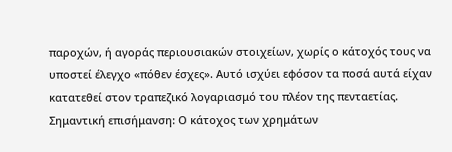παροχών, ή αγοράς περιουσιακών στοιχείων, χωρίς ο κάτοχός τους να υποστεί έλεγχο «πόθεν έσχες». Αυτό ισχύει εφόσον τα ποσά αυτά είχαν κατατεθεί στον τραπεζικό λογαριασμό του πλέον της πενταετίας.
Σημαντική επισήμανση: Ο κάτοχος των χρημάτων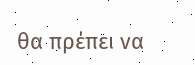θα πρέπει να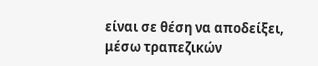είναι σε θέση να αποδείξει, μέσω τραπεζικών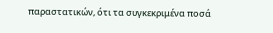παραστατικών, ότι τα συγκεκριμένα ποσά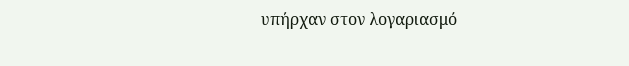υπήρχαν στον λογαριασμό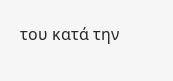του κατά την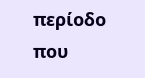περίοδο που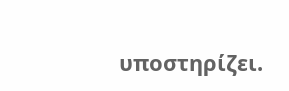υποστηρίζει.